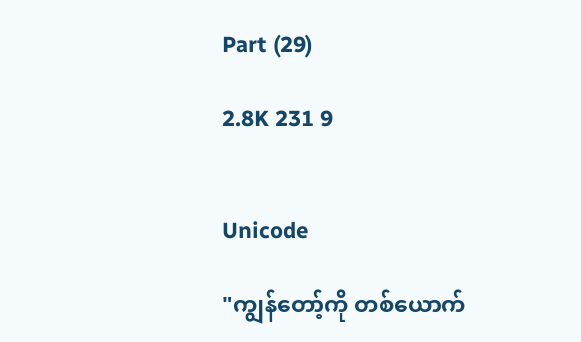Part (29)

2.8K 231 9


Unicode

"ကျွန်တော့်ကို တစ်ယောက်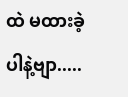ထဲ မထားခဲ့ပါနဲ့ဗျာ.....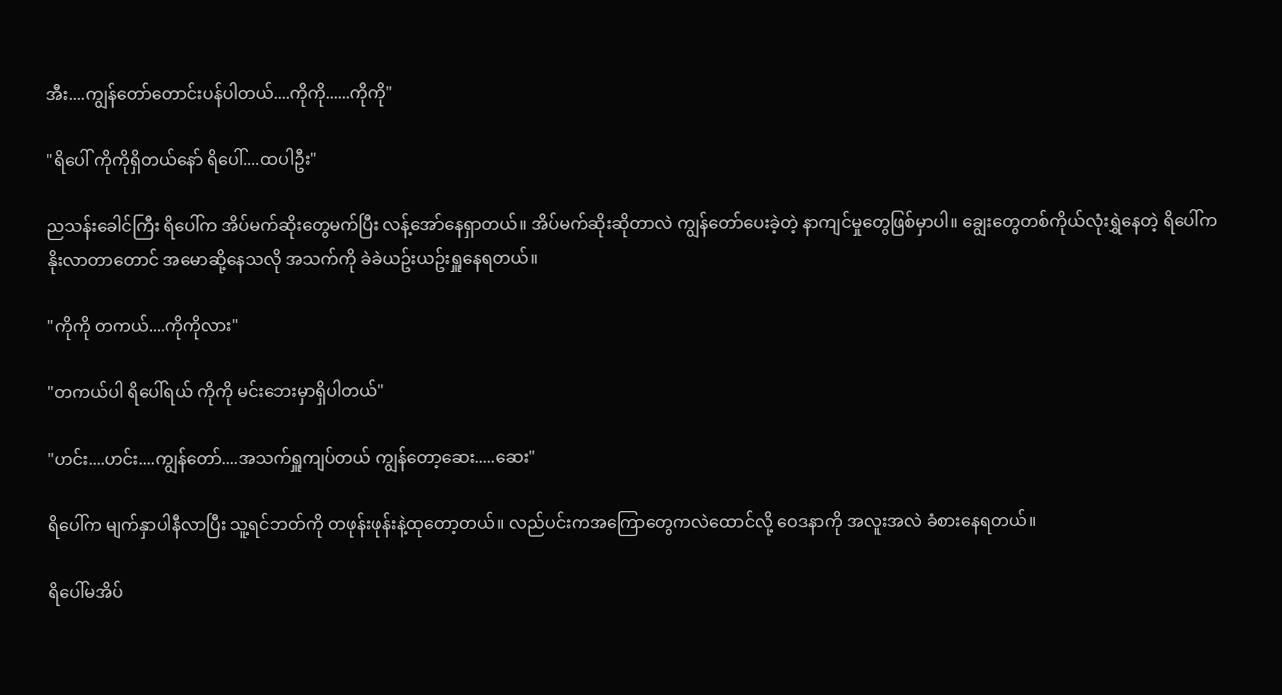အီး....ကျွန်တော်တောင်းပန်ပါတယ်....ကိုကို......ကိုကို"

"ရိပေါ် ကိုကိုရှိတယ်နော် ရိပေါ်....ထပါဦး"

ညသန်းခေါင်ကြီး ရိပေါ်က အိပ်မက်ဆိုးတွေမက်ပြီး လန့်အော်နေရှာတယ်။ အိပ်မက်ဆိုးဆိုတာလဲ ကျွန်တော်ပေးခဲ့တဲ့ နာကျင်မှုတွေဖြစ်မှာပါ။ ချွေးတွေတစ်ကိုယ်လုံးရွှဲနေတဲ့ ရိပေါ်က နိုးလာတာတောင် အမောဆို့နေသလို အသက်ကို ခဲခဲယဥ်းယဥ်းရှူနေရတယ်။

"ကိုကို တကယ်....ကိုကိုလား"

"တကယ်ပါ ရိပေါ်ရယ် ကိုကို မင်းဘေးမှာရှိပါတယ်"

"ဟင်း....ဟင်း....ကျွန်တော်....အသက်ရှူကျပ်တယ် ကျွန်တော့ဆေး.....ဆေး"

ရိပေါ်က မျက်နှာပါနီလာပြီး သူ့ရင်ဘတ်ကို တဖုန်းဖုန်းနဲ့ထုတော့တယ်။ လည်ပင်းကအကြောတွေကလဲထောင်လို့ ဝေဒနာကို အလူးအလဲ ခံစားနေရတယ်။

ရိပေါ်မအိပ်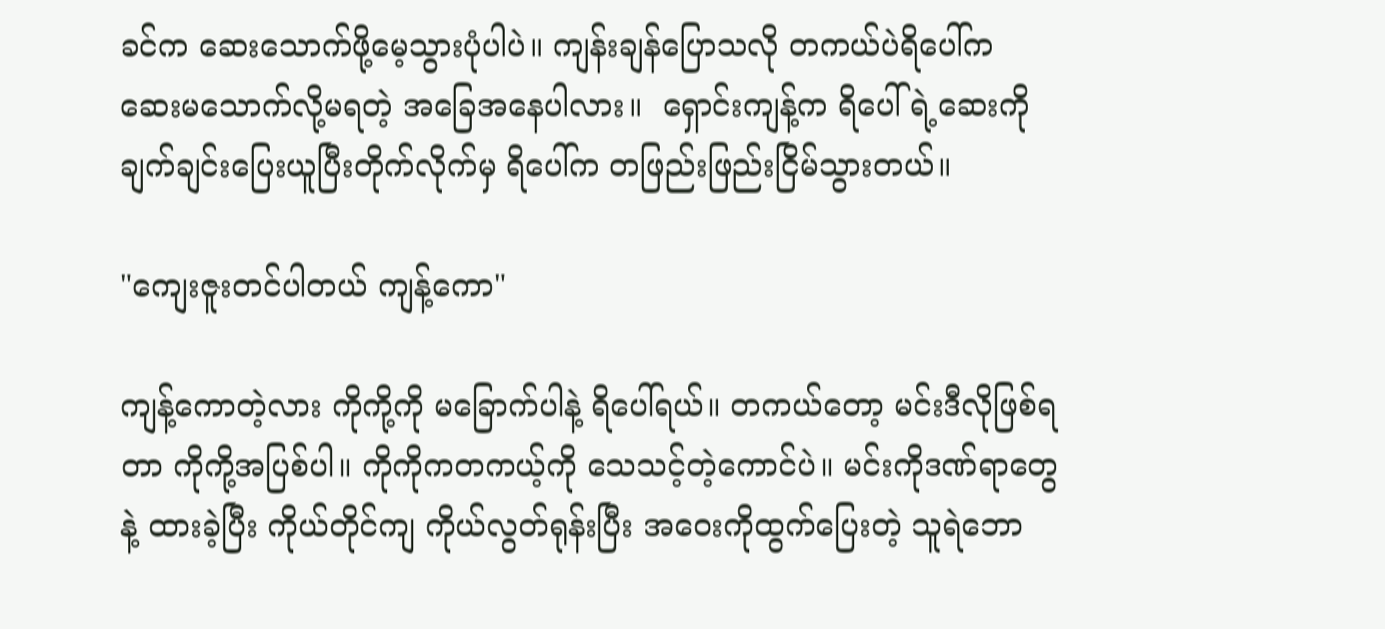ခင်က ဆေးသောက်ဖို့မေ့သွားပုံပါပဲ။ ကျန်းချန်ပြောသလို တကယ်ပဲရိပေါ်က ဆေးမသောက်လို့မရတဲ့ အခြေအနေပါလား။  ရှောင်းကျန့်က ရိပေါ်ရဲ့ဆေးကို ချက်ချင်းပြေးယူပြီးတိုက်လိုက်မှ ရိပေါ်က တဖြည်းဖြည်းငြိမ်သွားတယ်။

"ကျေးဇူးတင်ပါတယ် ကျန့်ကော"

ကျန့်ကောတဲ့လား ကိုကို့ကို မခြောက်ပါနဲ့ ရိပေါ်ရယ်။ တကယ်တော့ မင်းဒီလိုဖြစ်ရတာ ကိုကို့အပြစ်ပါ။ ကိုကိုကတကယ့်ကို သေသင့်တဲ့ကောင်ပဲ။ မင်းကိုဒဏ်ရာတွေနဲ့ ထားခဲ့ပြီး ကိုယ်တိုင်ကျ ကိုယ်လွတ်ရုန်းပြီး အဝေးကိုထွက်ပြေးတဲ့ သူရဲဘော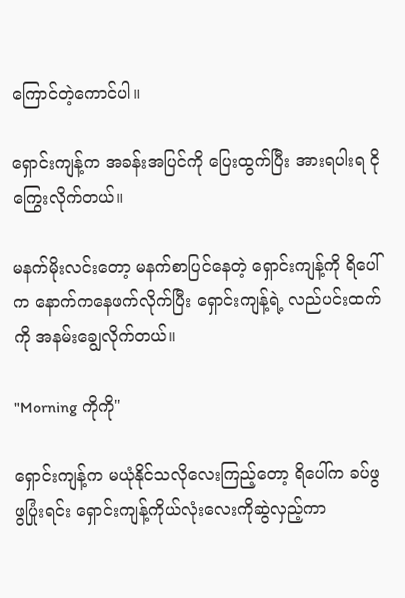ကြောင်တဲ့ကောင်ပါ။

ရှောင်းကျန့်က အခန်းအပြင်ကို ပြေးထွက်ပြီး အားရပါးရ ငိုကြွေးလိုက်တယ်။

မနက်မိုးလင်းတော့ မနက်စာပြင်နေတဲ့ ရှောင်းကျန့်ကို ရိပေါ်က နောက်ကနေဖက်လိုက်ပြီး ရှောင်းကျန့်ရဲ့ လည်ပင်းထက်ကို အနမ်းချွေလိုက်တယ်။

"Morning ကိုကို"

ရှောင်းကျန့်က မယုံနိုင်သလိုလေးကြည့်တော့ ရိပေါ်က ခပ်ဖွဖွပြုံးရင်း ရှောင်းကျန့်ကိုယ်လုံးလေးကိုဆွဲလှည့်ကာ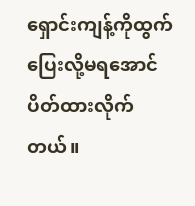ရှောင်းကျန့်ကိုထွက်ပြေးလို့မရအောင် ပိတ်ထားလိုက်တယ်။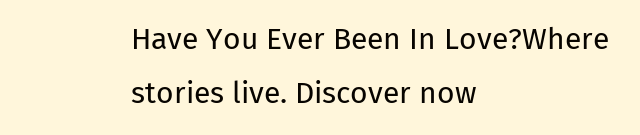Have You Ever Been In Love?Where stories live. Discover now